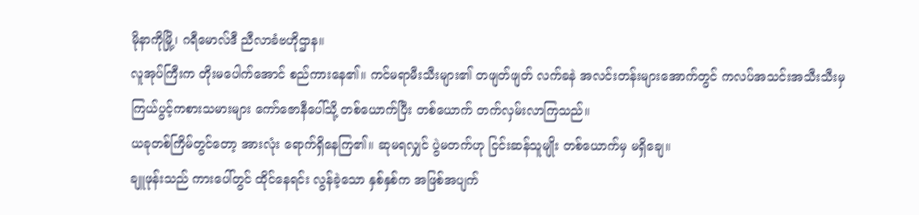မိုနာကိုမြို့၊ ဂရီမောလ်ဒီ ညီလာခံဗဟိုဌာန။
လူအုပ်ကြီးက တိုးမပေါက်အောင် စည်ကားနေ၏။ ကင်မရာမီးသီးများ၏ တဖျတ်ဖျတ် လက်ခနဲ အလင်းတန်းများအောက်တွင် ကလပ်အသင်းအသီးသီးမှ ကြယ်ပွင့်ကစားသမားများ ကော်ဇောနီပေါ်သို့ တစ်ယောက်ပြီး တစ်ယောက် တက်လှမ်းလာကြသည်။
ယခုတစ်ကြိမ်တွင်တော့ အားလုံး ရောက်ရှိနေကြ၏။ ဆုမရလျှင် ပွဲမတက်ဟု ငြင်းဆန်သူမျိုး တစ်ယောက်မှ မရှိချေ။
ချူဖုန်းသည် ကားပေါ်တွင် ထိုင်နေရင်း လွန်ခဲ့သော နှစ်နှစ်က အဖြစ်အပျက်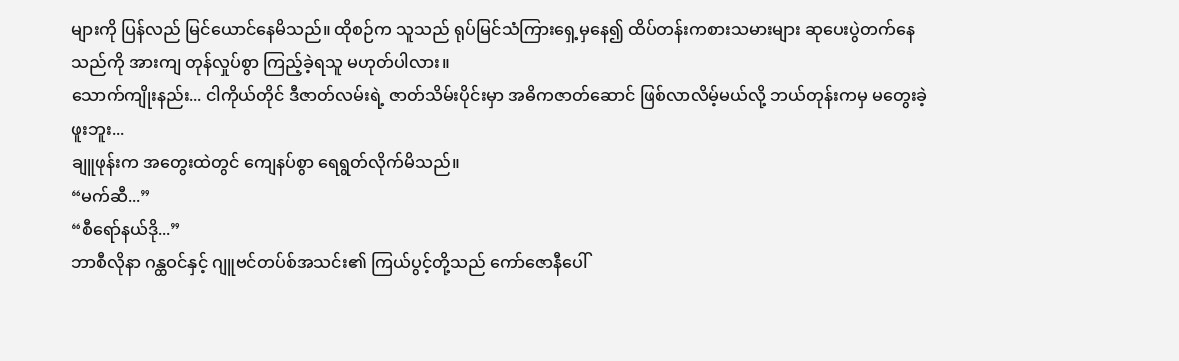များကို ပြန်လည် မြင်ယောင်နေမိသည်။ ထိုစဉ်က သူသည် ရုပ်မြင်သံကြားရှေ့မှနေ၍ ထိပ်တန်းကစားသမားများ ဆုပေးပွဲတက်နေသည်ကို အားကျ တုန်လှုပ်စွာ ကြည့်ခဲ့ရသူ မဟုတ်ပါလား။
သောက်ကျိုးနည်း... ငါကိုယ်တိုင် ဒီဇာတ်လမ်းရဲ့ ဇာတ်သိမ်းပိုင်းမှာ အဓိကဇာတ်ဆောင် ဖြစ်လာလိမ့်မယ်လို့ ဘယ်တုန်းကမှ မတွေးခဲ့ဖူးဘူး...
ချူဖုန်းက အတွေးထဲတွင် ကျေနပ်စွာ ရေရွတ်လိုက်မိသည်။
“မက်ဆီ...”
“စီရော်နယ်ဒို...”
ဘာစီလိုနာ ဂန္ထဝင်နှင့် ဂျူဗင်တပ်စ်အသင်း၏ ကြယ်ပွင့်တို့သည် ကော်ဇောနီပေါ်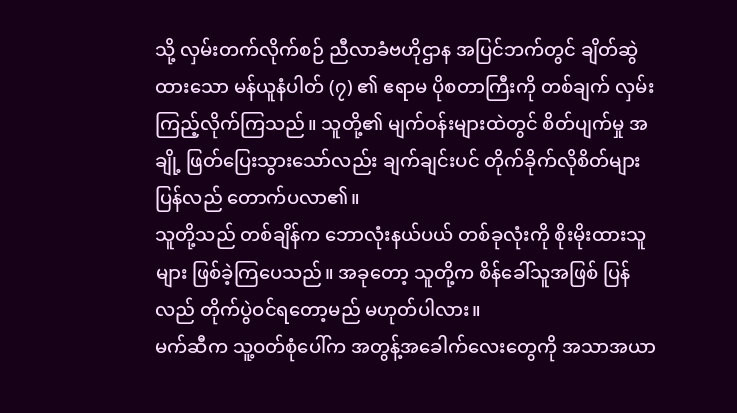သို့ လှမ်းတက်လိုက်စဉ် ညီလာခံဗဟိုဌာန အပြင်ဘက်တွင် ချိတ်ဆွဲထားသော မန်ယူနံပါတ် (၇) ၏ ဧရာမ ပိုစတာကြီးကို တစ်ချက် လှမ်းကြည့်လိုက်ကြသည်။ သူတို့၏ မျက်ဝန်းများထဲတွင် စိတ်ပျက်မှု အချို့ ဖြတ်ပြေးသွားသော်လည်း ချက်ချင်းပင် တိုက်ခိုက်လိုစိတ်များ ပြန်လည် တောက်ပလာ၏။
သူတို့သည် တစ်ချိန်က ဘောလုံးနယ်ပယ် တစ်ခုလုံးကို စိုးမိုးထားသူများ ဖြစ်ခဲ့ကြပေသည်။ အခုတော့ သူတို့က စိန်ခေါ်သူအဖြစ် ပြန်လည် တိုက်ပွဲဝင်ရတော့မည် မဟုတ်ပါလား။
မက်ဆီက သူ့ဝတ်စုံပေါ်က အတွန့်အခေါက်လေးတွေကို အသာအယာ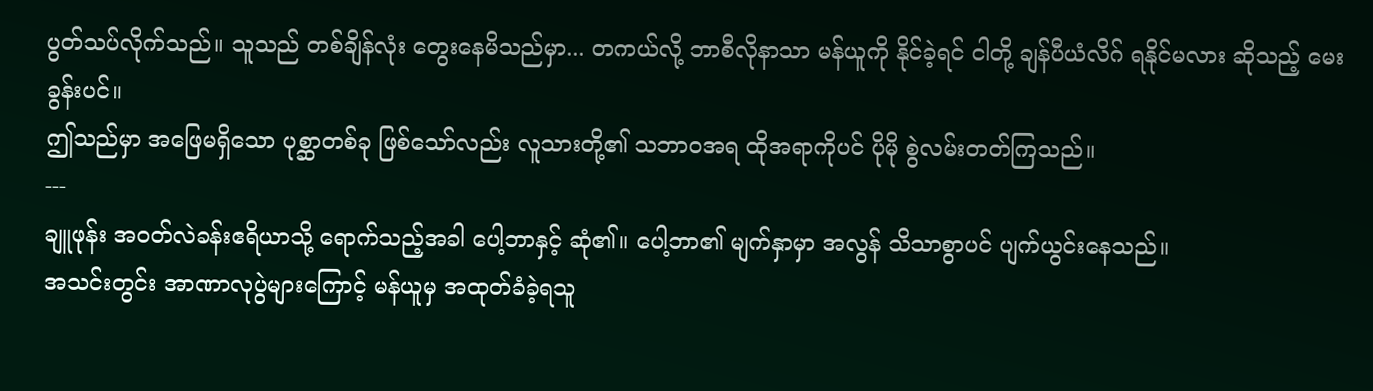ပွတ်သပ်လိုက်သည်။ သူသည် တစ်ချိန်လုံး တွေးနေမိသည်မှာ... တကယ်လို့ ဘာစီလိုနာသာ မန်ယူကို နိုင်ခဲ့ရင် ငါတို့ ချန်ပီယံလိဂ် ရနိုင်မလား ဆိုသည့် မေးခွန်းပင်။
ဤသည်မှာ အဖြေမရှိသော ပုစ္ဆာတစ်ခု ဖြစ်သော်လည်း လူသားတို့၏ သဘာဝအရ ထိုအရာကိုပင် ပိုမို စွဲလမ်းတတ်ကြသည်။
---
ချူဖုန်း အဝတ်လဲခန်းဧရိယာသို့ ရောက်သည့်အခါ ပေါ့ဘာနှင့် ဆုံ၏။ ပေါ့ဘာ၏ မျက်နှာမှာ အလွန် သိသာစွာပင် ပျက်ယွင်းနေသည်။
အသင်းတွင်း အာဏာလုပွဲများကြောင့် မန်ယူမှ အထုတ်ခံခဲ့ရသူ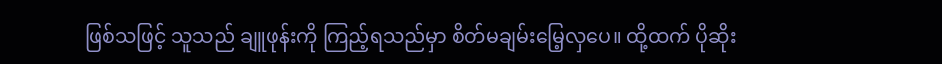ဖြစ်သဖြင့် သူသည် ချူဖုန်းကို ကြည့်ရသည်မှာ စိတ်မချမ်းမြေ့လှပေ။ ထို့ထက် ပိုဆိုး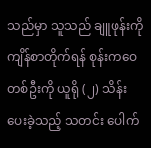သည်မှာ သူသည် ချူဖုန်းကို ကျိန်စာတိုက်ရန် စုန်းကဝေတစ်ဦးကို ယူရို (၂) သိန်း ပေးခဲ့သည့် သတင်း ပေါက်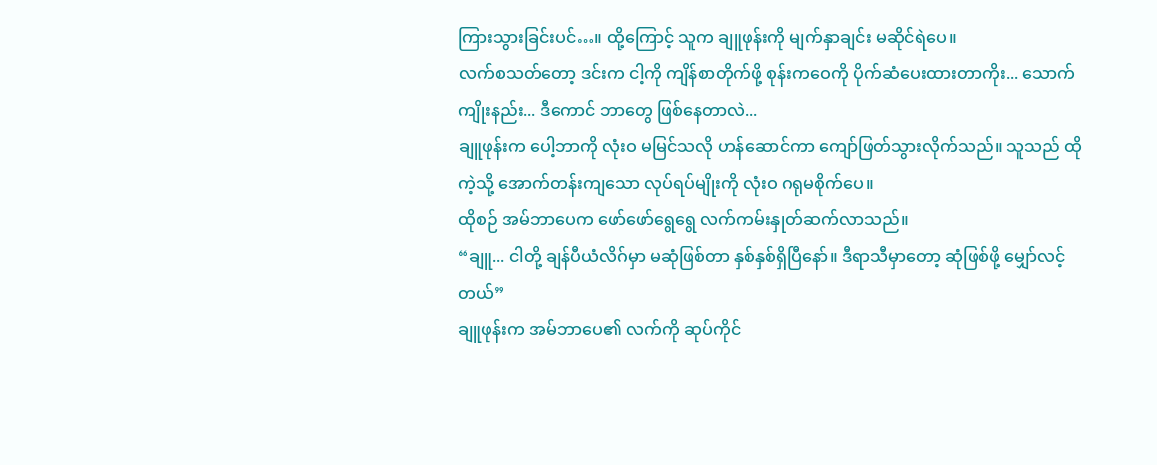ကြားသွားခြင်းပင်…။ ထို့ကြောင့် သူက ချူဖုန်းကို မျက်နှာချင်း မဆိုင်ရဲပေ။
လက်စသတ်တော့ ဒင်းက ငါ့ကို ကျိန်စာတိုက်ဖို့ စုန်းကဝေကို ပိုက်ဆံပေးထားတာကိုး... သောက်ကျိုးနည်း... ဒီကောင် ဘာတွေ ဖြစ်နေတာလဲ...
ချူဖုန်းက ပေါ့ဘာကို လုံးဝ မမြင်သလို ဟန်ဆောင်ကာ ကျော်ဖြတ်သွားလိုက်သည်။ သူသည် ထိုကဲ့သို့ အောက်တန်းကျသော လုပ်ရပ်မျိုးကို လုံးဝ ဂရုမစိုက်ပေ။
ထိုစဉ် အမ်ဘာပေက ဖော်ဖော်ရွေရွေ လက်ကမ်းနှုတ်ဆက်လာသည်။
“ချူ... ငါတို့ ချန်ပီယံလိဂ်မှာ မဆုံဖြစ်တာ နှစ်နှစ်ရှိပြီနော်။ ဒီရာသီမှာတော့ ဆုံဖြစ်ဖို့ မျှော်လင့်တယ်”
ချူဖုန်းက အမ်ဘာပေ၏ လက်ကို ဆုပ်ကိုင်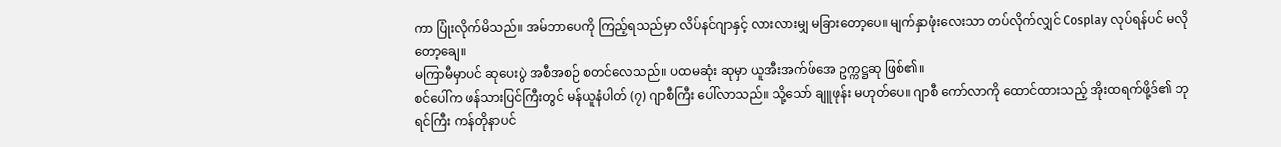ကာ ပြုံးလိုက်မိသည်။ အမ်ဘာပေကို ကြည့်ရသည်မှာ လိပ်နင်ဂျာနှင့် လားလားမျှ မခြားတော့ပေ။ မျက်နှာဖုံးလေးသာ တပ်လိုက်လျှင် Cosplay လုပ်ရန်ပင် မလိုတော့ချေ။
မကြာမီမှာပင် ဆုပေးပွဲ အစီအစဉ် စတင်လေသည်။ ပထမဆုံး ဆုမှာ ယူအီးအက်ဖ်အေ ဥက္ကဋ္ဌဆု ဖြစ်၏။
စင်ပေါ်က ဖန်သားပြင်ကြီးတွင် မန်ယူနံပါတ် (၇) ဂျာစီကြီး ပေါ်လာသည်။ သို့သော် ချူဖုန်း မဟုတ်ပေ။ ဂျာစီ ကော်လာကို ထောင်ထားသည့် အိုးထရက်ဖို့ဒ်၏ ဘုရင်ကြီး ကန်တိုနာပင်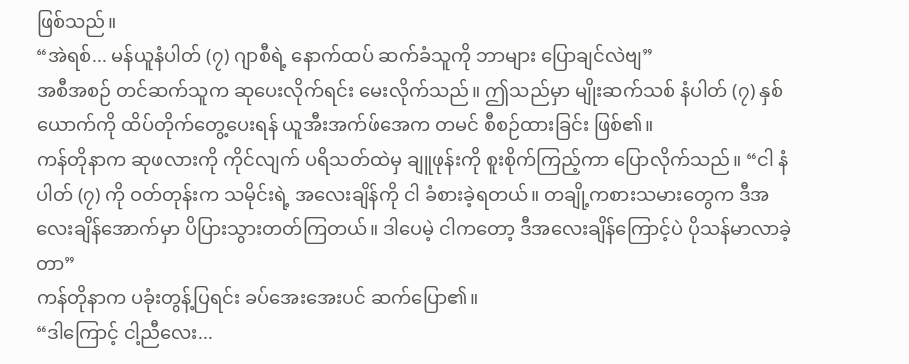ဖြစ်သည်။
“အဲရစ်... မန်ယူနံပါတ် (၇) ဂျာစီရဲ့ နောက်ထပ် ဆက်ခံသူကို ဘာများ ပြောချင်လဲဗျ”
အစီအစဉ် တင်ဆက်သူက ဆုပေးလိုက်ရင်း မေးလိုက်သည်။ ဤသည်မှာ မျိုးဆက်သစ် နံပါတ် (၇) နှစ်ယောက်ကို ထိပ်တိုက်တွေ့ပေးရန် ယူအီးအက်ဖ်အေက တမင် စီစဉ်ထားခြင်း ဖြစ်၏။
ကန်တိုနာက ဆုဖလားကို ကိုင်လျက် ပရိသတ်ထဲမှ ချူဖုန်းကို စူးစိုက်ကြည့်ကာ ပြောလိုက်သည်။ “ငါ နံပါတ် (၇) ကို ဝတ်တုန်းက သမိုင်းရဲ့ အလေးချိန်ကို ငါ ခံစားခဲ့ရတယ်။ တချို့ကစားသမားတွေက ဒီအလေးချိန်အောက်မှာ ပိပြားသွားတတ်ကြတယ်။ ဒါပေမဲ့ ငါကတော့ ဒီအလေးချိန်ကြောင့်ပဲ ပိုသန်မာလာခဲ့တာ”
ကန်တိုနာက ပခုံးတွန့်ပြရင်း ခပ်အေးအေးပင် ဆက်ပြော၏။
“ဒါကြောင့် ငါ့ညီလေး...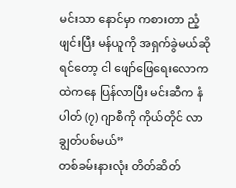မင်းသာ နောင်မှာ ကစားတာ ညံ့ဖျင်းပြီး မန်ယူကို အရှက်ခွဲမယ်ဆိုရင်တော့ ငါ ဖျော်ဖြေရေးလောကထဲကနေ ပြန်လာပြီး မင်းဆီက နံပါတ် (၇) ဂျာစီကို ကိုယ်တိုင် လာချွတ်ပစ်မယ်”
တစ်ခမ်းနားလုံး တိတ်ဆိတ်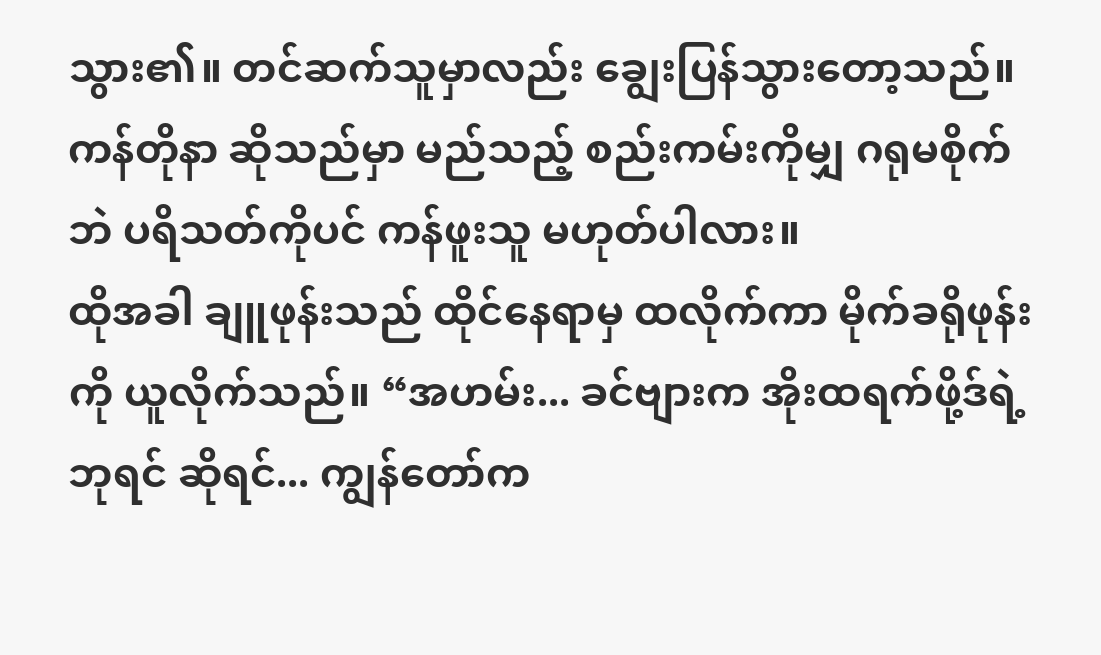သွား၏။ တင်ဆက်သူမှာလည်း ချွေးပြန်သွားတော့သည်။ ကန်တိုနာ ဆိုသည်မှာ မည်သည့် စည်းကမ်းကိုမျှ ဂရုမစိုက်ဘဲ ပရိသတ်ကိုပင် ကန်ဖူးသူ မဟုတ်ပါလား။
ထိုအခါ ချူဖုန်းသည် ထိုင်နေရာမှ ထလိုက်ကာ မိုက်ခရိုဖုန်းကို ယူလိုက်သည်။ “အဟမ်း... ခင်ဗျားက အိုးထရက်ဖို့ဒ်ရဲ့ ဘုရင် ဆိုရင်... ကျွန်တော်က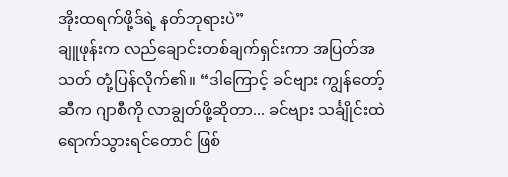အိုးထရက်ဖို့ဒ်ရဲ့ နတ်ဘုရားပဲ”
ချူဖုန်းက လည်ချောင်းတစ်ချက်ရှင်းကာ အပြတ်အသတ် တုံ့ပြန်လိုက်၏။ “ဒါကြောင့် ခင်ဗျား ကျွန်တော့်ဆီက ဂျာစီကို လာချွတ်ဖို့ဆိုတာ... ခင်ဗျား သင်္ချိုင်းထဲ ရောက်သွားရင်တောင် ဖြစ်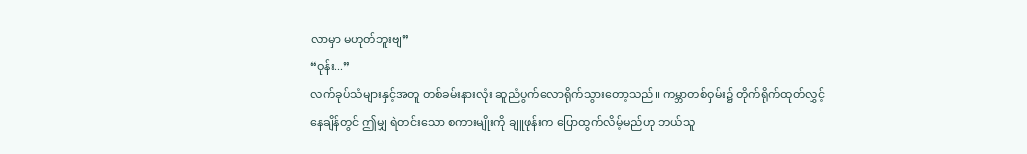လာမှာ မဟုတ်ဘူးဗျ”
“ဝုန်း...”
လက်ခုပ်သံများနှင့်အတူ တစ်ခမ်းနားလုံး ဆူညံပွက်လောရိုက်သွားတော့သည်။ ကမ္ဘာတစ်ဝှမ်း၌ တိုက်ရိုက်ထုတ်လွှင့်နေချိန်တွင် ဤမျှ ရဲတင်းသော စကားမျိုးကို ချူဖုန်းက ပြောထွက်လိမ့်မည်ဟု ဘယ်သူ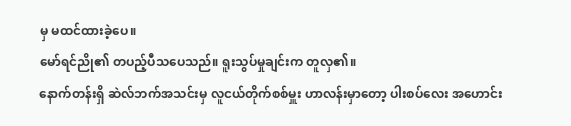မှ မထင်ထားခဲ့ပေ။
မော်ရင်ညို၏ တပည့်ပီသပေသည်။ ရူးသွပ်မှုချင်းက တူလှ၏။
နောက်တန်းရှိ ဆဲလ်ဘက်အသင်းမှ လူငယ်တိုက်စစ်မှူး ဟာလန်းမှာတော့ ပါးစပ်လေး အဟောင်း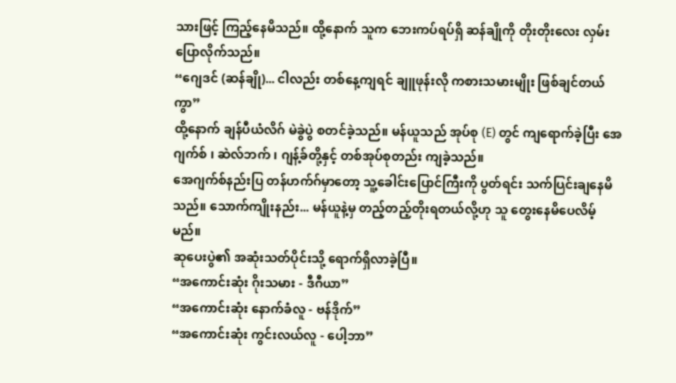သားဖြင့် ကြည့်နေမိသည်။ ထို့နောက် သူက ဘေးကပ်ရပ်ရှိ ဆန်ချိုကို တိုးတိုးလေး လှမ်းပြောလိုက်သည်။
“ဂျေဒင် (ဆန်ချို)... ငါလည်း တစ်နေ့ကျရင် ချူဖုန်းလို ကစားသမားမျိုး ဖြစ်ချင်တယ်ကွာ”
ထို့နောက် ချန်ပီယံလိဂ် မဲခွဲပွဲ စတင်ခဲ့သည်။ မန်ယူသည် အုပ်စု (E) တွင် ကျရောက်ခဲ့ပြီး အေဂျက်စ် ၊ ဆဲလ်ဘက် ၊ ဂျန့်ခ်တို့နှင့် တစ်အုပ်စုတည်း ကျခဲ့သည်။
အေဂျက်စ်နည်းပြ တန်ဟက်ဂ်မှာတော့ သူ့ခေါင်းပြောင်ကြီးကို ပွတ်ရင်း သက်ပြင်းချနေမိသည်။ သောက်ကျိုးနည်း... မန်ယူနဲ့မှ တည့်တည့်တိုးရတယ်လို့ဟု သူ တွေးနေမိပေလိမ့်မည်။
ဆုပေးပွဲ၏ အဆုံးသတ်ပိုင်းသို့ ရောက်ရှိလာခဲ့ပြီ။
“အကောင်းဆုံး ဂိုးသမား - ဒီဂီယာ”
“အကောင်းဆုံး နောက်ခံလူ - ဗန်ဒိုက်”
“အကောင်းဆုံး ကွင်းလယ်လူ - ပေါ့ဘာ”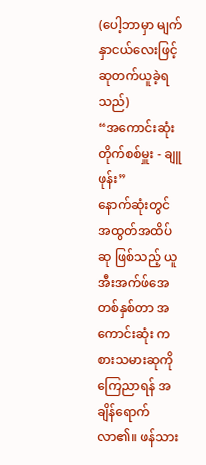(ပေါ့ဘာမှာ မျက်နှာငယ်လေးဖြင့် ဆုတက်ယူခဲ့ရသည်)
“အကောင်းဆုံး တိုက်စစ်မှူး - ချူဖုန်း”
နောက်ဆုံးတွင် အထွတ်အထိပ်ဆု ဖြစ်သည့် ယူအီးအက်ဖ်အေ တစ်နှစ်တာ အကောင်းဆုံး ကစားသမားဆုကို ကြေညာရန် အချိန်ရောက်လာ၏။ ဖန်သား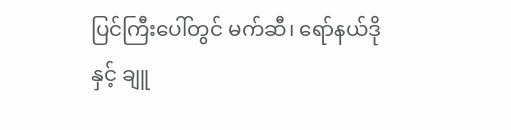ပြင်ကြီးပေါ်တွင် မက်ဆီ၊ ရော်နယ်ဒိုနှင့် ချူ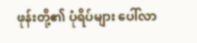ဖုန်းတို့၏ ပုံရိပ်များ ပေါ်လာ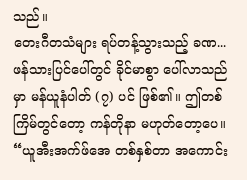သည်။
တေးဂီတသံများ ရပ်တန့်သွားသည့် ခဏ...
ဖန်သားပြင်ပေါ်တွင် ခိုင်မာစွာ ပေါ်လာသည်မှာ မန်ယူနံပါတ် (၇) ပင် ဖြစ်၏။ ဤတစ်ကြိမ်တွင်တော့ ကန်တိုနာ မဟုတ်တော့ပေ။
“ယူအီးအက်ဖ်အေ တစ်နှစ်တာ အကောင်း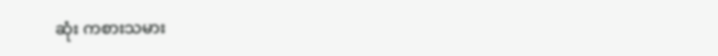ဆုံး ကစားသမား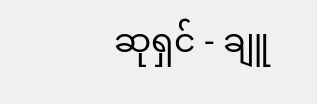ဆုရှင် - ချူ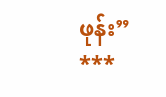ဖုန်း”
***